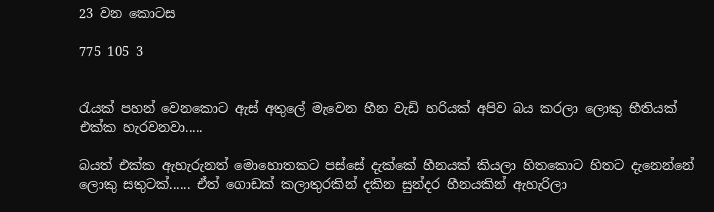23 වන කොටස

775 105 3


රැයක් පහන් වෙනකොට ඇස් අතුලේ මැවෙන හීන වැඩි හරියක් අපිව බය කරලා ලොකු භීතියක් එක්ක හැරවනවා.....

බයත් එක්ක ඇහැරුනත් මොහොතකට පස්සේ දැක්කේ හීනයක් කියලා හිතකොට හිතට දැනෙන්නේ ලොකු සතුටක්...... ඒත් ගොඩක් කලාතුරකින් දකින සුන්දර හීනයකින් ඇහැරිලා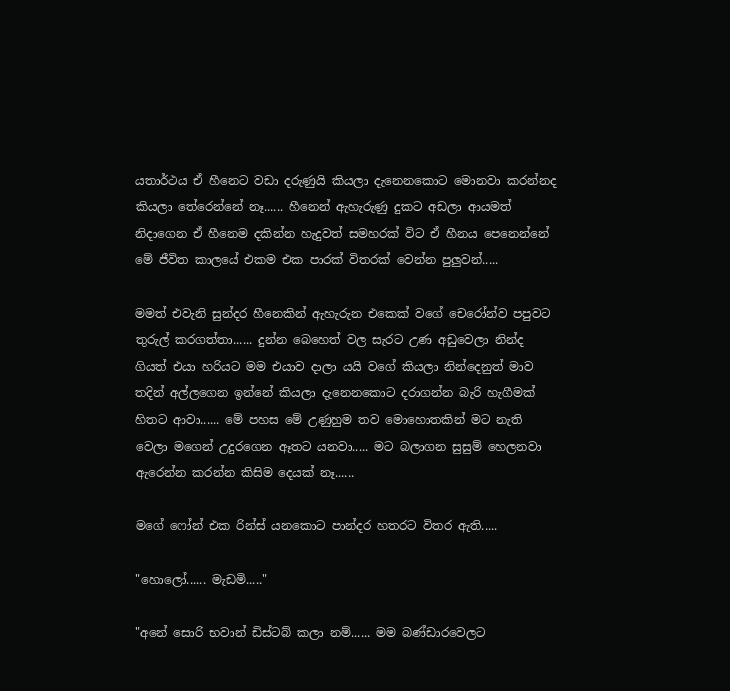යතාර්ථය ඒ හීනෙට වඩා දරුණුයි කියලා දැනෙනකොට මොනවා කරන්නද කියලා තේරෙන්නේ නෑ...... හීනෙන් ඇහැරුණු දුකට අඩලා ආයමත් නිදාගෙන ඒ හීනෙම දකින්න හැදුවත් සමහරක් විට ඒ හීනය පෙනෙන්නේ මේ ජීවිත කාලයේ එකම එක පාරක් විතරක් වෙන්න පුලුවන්.....

මමත් එවැනි සුන්දර හීනෙකින් ඇහැරුන එකෙක් වගේ චෙරෝන්ව පපුවට තුරුල් කරගත්තා...... දුන්න බෙහෙත් වල සැරට ‍උණ අඩුවෙලා නින්ද ගියත් එයා හරියට මම එයාව දාලා යයි වගේ කියලා නින්දෙනුත් මාව තදින් අල්ලගෙන ඉන්නේ කියලා දැනෙනකොට දරාගන්න බැරි හැගීමක් හිතට ආවා...... මේ පහස මේ උණුහුම තව මොහොතකින් මට නැති වෙලා මගෙන් උදුරගෙන ඈතට යනවා..... මට බලාගන සුසුම් හෙලනවා ඇරෙන්න කරන්න කිසිම දෙයක් නෑ......

මගේ ෆෝන් එක රින්ස් යනකොට පාන්දර හතරට විතර ඇති.....

"හොලෝ...... මැඩමි....."

"අනේ සොරි භවාන් ඩිස්ටබ් කලා නම්...... මම බණ්ඩාරවෙලට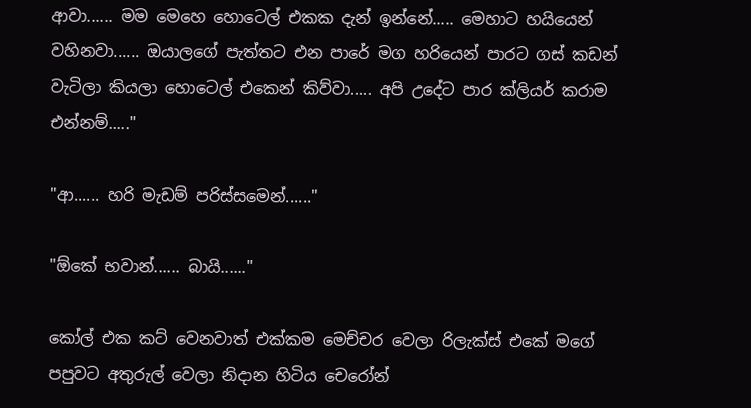ආවා...... මම මෙහෙ හොටෙල් එකක දැන් ඉන්නේ..... මෙහාට හයියෙන් වහිනවා...... ඔයාලගේ පැත්තට එන පාරේ මග හරියෙන් පාරට ගස් කඩන් වැටිලා කියලා හොටෙල් එකෙන් කිව්වා..... අපි උදේට පාර ක්ලියර් කරාම එන්නම්....."

"ආ...... හරි මැඩම් පරිස්සමෙන්......"

"ඕකේ භවාන්...... බායි......"

කෝල් එක කට් වෙනවාත් එක්කම මෙච්චර වෙලා රිලැක්ස් එකේ මගේ පපුවට අතුරුල් වෙලා නිදාන හිටිය චෙරෝන්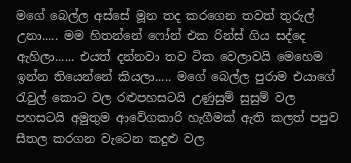මගේ බෙල්ල අස්සේ මූන තද කරගෙන තවත් තුරුල් උනා..... මම හිතන්නේ ෆෝන් එක රින්ස් ගිය සද්දෙ ඇහිලා...... එයත් දන්නවා තව ටික වෙලාවයි මෙහෙම ඉන්න තියෙන්නේ කියලා..... මගේ බෙල්ල පුරාම එයාගේ රැවුල් කොට වල රළුපහසටයි උණුසුම් සුසුම් වල පහසටයි අමුතුම ආවේගකාරි හැගීමක් ඇති කලත් පපුව සීතල කරගන වැටෙන කදුළු වල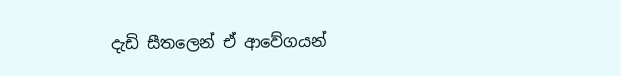දැඩි සීතලෙන් ඒ ආවේගයන්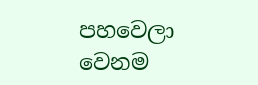පහවෙලා වෙනම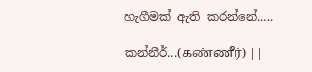හැගීමක් ඇති කරන්නේ.....

කන්නීර්...(கண்ணீர்) ||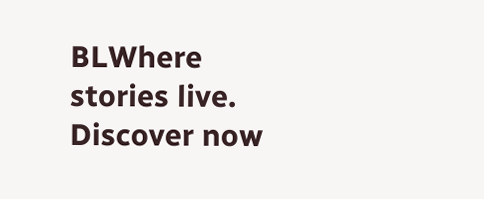BLWhere stories live. Discover now